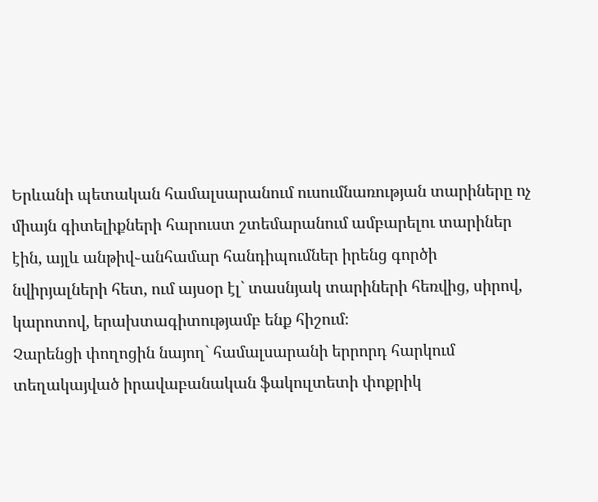Երևանի պետական համալսարանում ուսումնառության տարիները ոչ միայն գիտելիքների հարուստ շտեմարանում ամբարելու տարիներ էին, այլև անթիվ֊անհամար հանդիպումներ իրենց գործի նվիրյալների հետ, ում այսօր էլ` տասնյակ տարիների հեռվից, սիրով, կարոտով, երախտագիտությամբ ենք հիշում։
Չարենցի փողոցին նայող` համալսարանի երրորդ հարկում տեղակայված իրավաբանական ֆակուլտետի փոքրիկ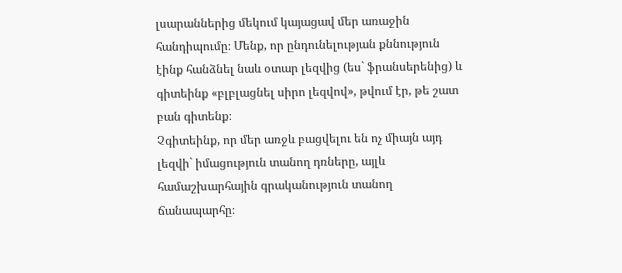լսարաններից մեկում կայացավ մեր առաջին հանդիպումը։ Մենք, որ ընդունելության քննություն էինք հանձնել նաև օտար լեզվից (ես` ֆրանսերենից) և գիտեինք «բլբլացնել սիրո լեզվով», թվում էր, թե շատ բան գիտենք։
Չգիտեինք, որ մեր առջև բացվելու են ոչ միայն այդ լեզվի` իմացություն տանող դռները, այլև համաշխարհային գրականություն տանող ճանապարհը։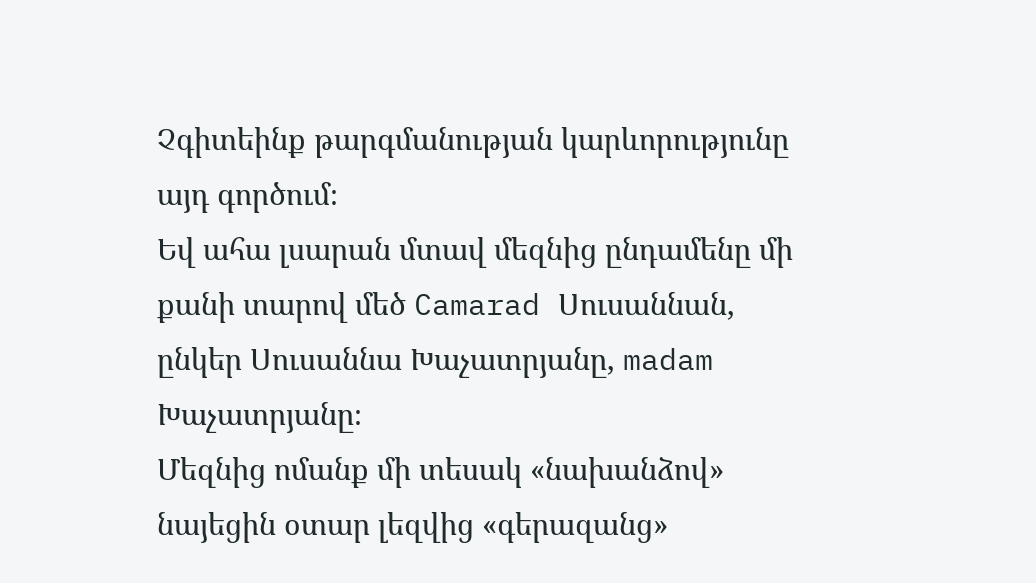Չգիտեինք թարգմանության կարևորությունը այդ գործում։
Եվ ահա լսարան մտավ մեզնից ընդամենը մի քանի տարով մեծ Camarad Սուսաննան, ընկեր Սուսաննա Խաչատրյանը, madam Խաչատրյանը։
Մեզնից ոմանք մի տեսակ «նախանձով» նայեցին օտար լեզվից «գերազանց»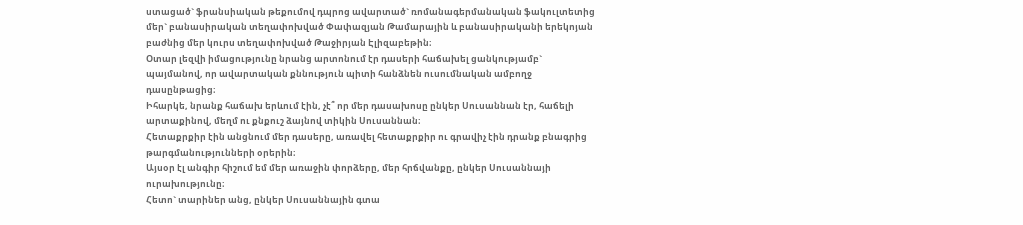ստացած` ֆրանսիական թեքումով դպրոց ավարտած` ռոմանագերմանական ֆակուլտետից մեր` բանասիրական տեղափոխված Փափազյան Թամարային և բանասիրականի երեկոյան բաժնից մեր կուրս տեղափոխված Թաջիրյան Էլիզաբեթին։
Օտար լեզվի իմացությունը նրանց արտոնում էր դասերի հաճախել ցանկությամբ` պայմանով, որ ավարտական քննություն պիտի հանձնեն ուսումնական ամբողջ դասընթացից։
Իհարկե, նրանք հաճախ երևում էին, չէ՞ որ մեր դասախոսը ընկեր Սուսաննան էր, հաճելի արտաքինով, մեղմ ու քնքուշ ձայնով տիկին Սուսաննան։
Հետաքրքիր էին անցնում մեր դասերը, առավել հետաքրքիր ու գրավիչ էին դրանք բնագրից թարգմանությունների օրերին։
Այսօր էլ անգիր հիշում եմ մեր առաջին փորձերը, մեր հրճվանքը, ընկեր Սուսաննայի ուրախությունը։
Հետո` տարիներ անց, ընկեր Սուսաննային գտա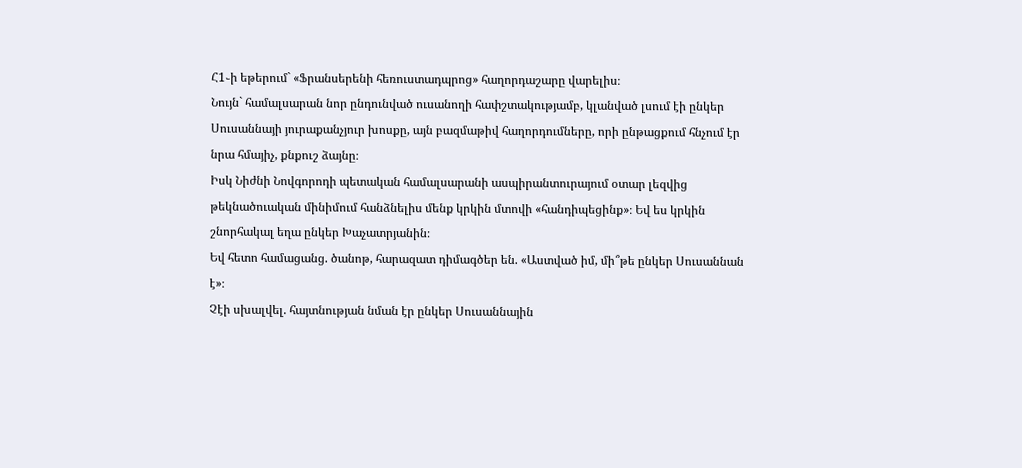Հ1֊ի եթերում` «Ֆրանսերենի հեռուստադպրոց» հաղորդաշարը վարելիս։
Նույն` համալսարան նոր ընդունված ուսանողի հափշտակությամբ, կլանված լսում էի ընկեր Սուսաննայի յուրաքանչյուր խոսքը, այն բազմաթիվ հաղորդումները, որի ընթացքում հնչում էր նրա հմայիչ, քնքուշ ձայնը։
Իսկ Նիժնի Նովգորոդի պետական համալսարանի ասպիրանտուրայում օտար լեզվից թեկնածուական մինիմում հանձնելիս մենք կրկին մտովի «հանդիպեցինք»։ Եվ ես կրկին շնորհակալ եղա ընկեր Խաչատրյանին։
Եվ հետո համացանց. ծանոթ, հարազատ դիմագծեր են. «Աստված իմ, մի՞թե ընկեր Սուսաննան է»։
Չէի սխալվել. հայտնության նման էր ընկեր Սուսաննային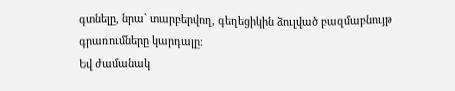գտնելը, նրա` տարբերվող, գեղեցիկին ձուլված բազմաբնույթ գրառումները կարդալը։
Եվ ժամանակ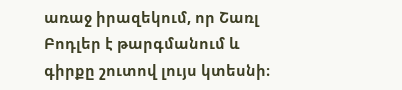առաջ իրազեկում, որ Շառլ Բոդլեր է թարգմանում և գիրքը շուտով լույս կտեսնի։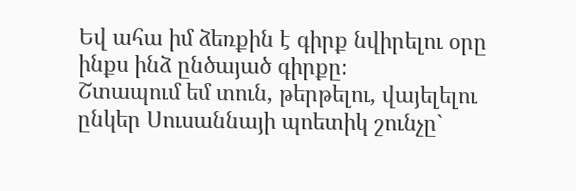Եվ ահա իմ ձեռքին է գիրք նվիրելու օրը ինքս ինձ ընծայած գիրքը։
Շտապում եմ տուն, թերթելու, վայելելու ընկեր Սուսաննայի պոետիկ շունչը`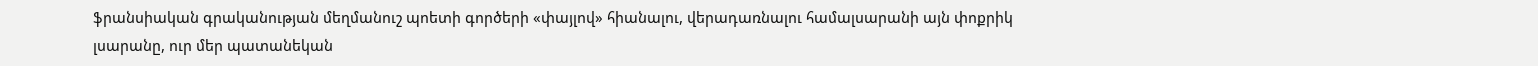ֆրանսիական գրականության մեղմանուշ պոետի գործերի «փայլով» հիանալու, վերադառնալու համալսարանի այն փոքրիկ լսարանը, ուր մեր պատանեկան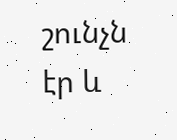շունչն էր և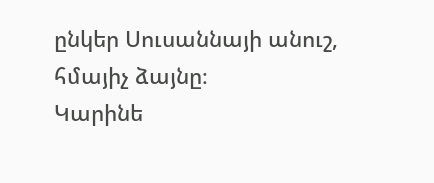ընկեր Սուսաննայի անուշ, հմայիչ ձայնը։
Կարինե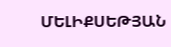ՄԵԼԻՔՍԵԹՅԱՆ